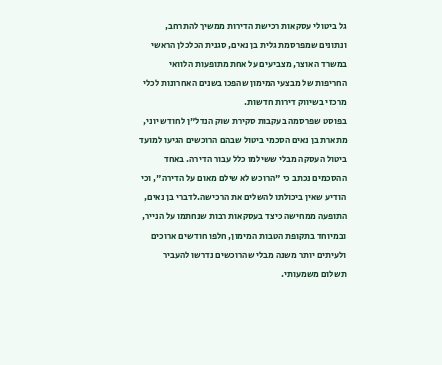גל ביטולי עסקאות רכישת הדירות ממשיך להתרחב, ונתונים שמפרסמת גלית בן נאים, סגנית הכלכלן הראשי במשרד האוצר, מצביעים על אחת מתופעות הלוואי החריפות של מבצעי המימון שהפכו בשנים האחרונות לכלי מרכזי בשיווק דירות חדשות.
בפוסט שפרסמה בעקבות סקירת שוק הנדל"ן לחודש יוני, מתארת בן נאים הסכמי ביטול שבהם הרוכשים הגיעו למועד ביטול העסקה מבלי ששילמו כלל עבור הדירה. באחד ההסכמים נכתב כי "הרוכש לא שילם מאום על הדירה", וכי הודיע שאין ביכולתו להשלים את הרכישה.לדברי בן נאים, התופעה ממחישה כיצד בעסקאות רבות שנחתמו על הנייר, ובמיוחד בתקופת הטבות המימון, חלפו חודשים ארוכים ולעיתים יותר משנה מבלי שהרוכשים נדרשו להעביר תשלום משמעותי.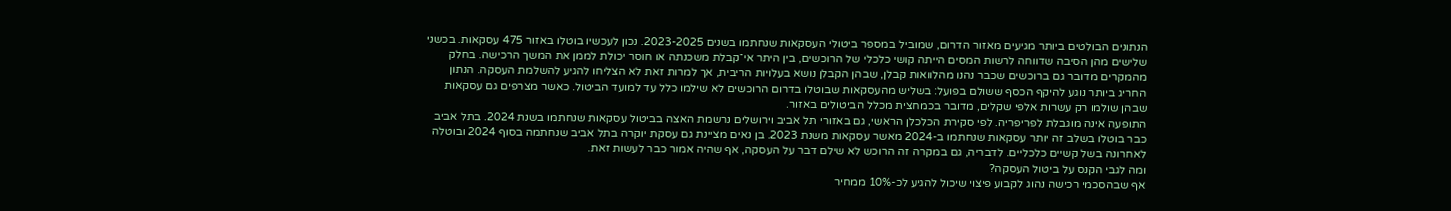הנתונים הבולטים ביותר מגיעים מאזור הדרום, שמוביל במספר ביטולי העסקאות שנחתמו בשנים 2023-2025. נכון לעכשיו בוטלו באזור 475 עסקאות. בכשני שלישים מהן הסיבה שדווחה לרשות המסים הייתה קושי כלכלי של הרוכשים, בין היתר אי־קבלת משכנתה או חוסר יכולת לממן את המשך הרכישה. בחלק מהמקרים מדובר גם ברוכשים שכבר נהנו מהלוואות קבלן, שבהן הקבלן נושא בעלויות הריבית, אך למרות זאת לא הצליחו להגיע להשלמת העסקה. הנתון החריג ביותר נוגע להיקף הכסף ששולם בפועל: בשליש מהעסקאות שבוטלו בדרום הרוכשים לא שילמו כלל עד למועד הביטול. כאשר מצרפים גם עסקאות שבהן שולמו רק עשרות אלפי שקלים, מדובר בכמחצית מכלל הביטולים באזור.
התופעה אינה מוגבלת לפריפריה. לפי סקירת הכלכלן הראשי, גם באזורי תל אביב וירושלים נרשמת האצה בביטול עסקאות שנחתמו בשנת 2024. בתל אביב כבר בוטלו בשלב זה יותר עסקאות שנחתמו ב-2024 מאשר עסקאות משנת 2023. בן נאים מציינת גם עסקת יוקרה בתל אביב שנחתמה בסוף 2024 ובוטלה לאחרונה בשל קשיים כלכליים. לדבריה, גם במקרה זה הרוכש לא שילם דבר על העסקה, אף שהיה אמור כבר לעשות זאת.
ומה לגבי הקנס על ביטול העסקה?
אף שבהסכמי רכישה נהוג לקבוע פיצוי שיכול להגיע לכ-10% ממחיר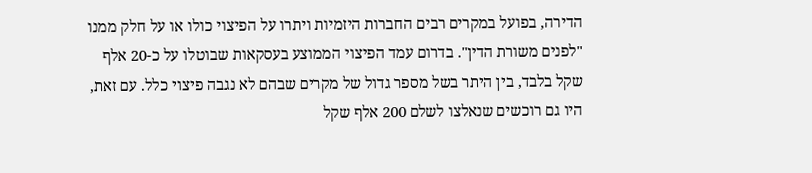הדירה, בפועל במקרים רבים החברות היזמיות ויתרו על הפיצוי כולו או על חלק ממנו "לפנים משורת הדין". בדרום עמד הפיצוי הממוצע בעסקאות שבוטלו על כ-20 אלף שקל בלבד, בין היתר בשל מספר גדול של מקרים שבהם לא נגבה פיצוי כלל. עם זאת, היו גם רוכשים שנאלצו לשלם 200 אלף שקל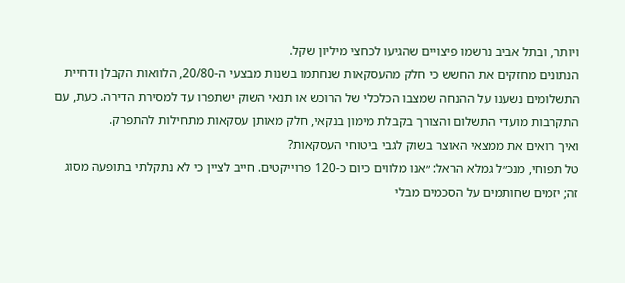ויותר, ובתל אביב נרשמו פיצויים שהגיעו לכחצי מיליון שקל.
הנתונים מחזקים את החשש כי חלק מהעסקאות שנחתמו בשנות מבצעי ה-20/80, הלוואות הקבלן ודחיית התשלומים נשענו על ההנחה שמצבו הכלכלי של הרוכש או תנאי השוק ישתפרו עד למסירת הדירה. כעת, עם התקרבות מועדי התשלום והצורך בקבלת מימון בנקאי, חלק מאותן עסקאות מתחילות להתפרק.
ואיך רואים את ממצאי האוצר בשוק לגבי ביטוחי העסקאות?
טל תפוחי, מנכ״ל גמלא הראל: ״אנו מלווים כיום כ-120 פרוייקטים. חייב לציין כי לא נתקלתי בתופעה מסוג זה; יזמים שחותמים על הסכמים מבלי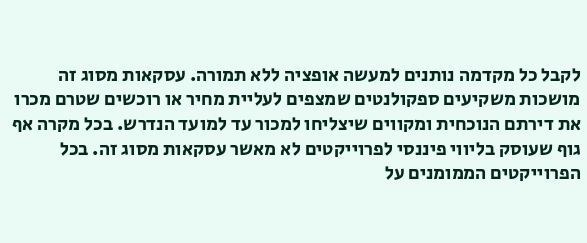לקבל כל מקדמה נותנים למעשה אופציה ללא תמורה. עסקאות מסוג זה מושכות משקיעים ספקולנטים שמצפים לעליית מחיר או רוכשים שטרם מכרו את דירתם הנוכחית ומקווים שיצליחו למכור עד למועד הנדרש. בכל מקרה אף גוף שעוסק בליווי פיננסי לפרוייקטים לא מאשר עסקאות מסוג זה. בכל הפרוייקטים הממומנים על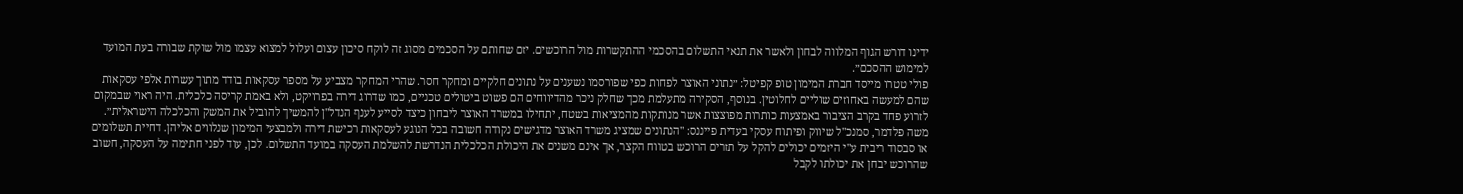ידינו דורש הגוף המלווה לבחון ולאשר את תנאי התשלום בהסכמי ההתקשרות מול הרוכשים. יזם שחותם על הסכמים מסוג זה לוקח סיכון עצום ועלול למצוא עצמו מול שוקת שבורה בעת המועד למימוש ההסכם״.
פולי טטרו מייסד חברת המימון טופ קפיטל: ״נתוני האוצר לפחות כפי שפורסמו נשענים על נתונים חלקיים ומחקר חסר. שהרי המחקר מצביע על מספר עסקאות בודד מתוך עשרות אלפי עסקאות שהם למעשה באחוזים שוליים לחלוטין. בנוסף, הסקירה מתעלמת מכך שחלק ניכר מהדיווחים הם פשוט ביטולים טכניים, כמו שדרוג דירה בפרויקט, ולא באמת קריסה כלכלית. היה ראוי שבמקום לזרוע פחד בקרב הציבור באמצעות כותרות מפוצצות אשר מנותקות מהמציאות בשטח, יתחילו במשרד האוצר ליבחון כיצד לסייע לענף הנדל"ן להמשיך להוביל את המשק והכלכלה הישראלית״.
משה פלדמר, סמנכ"ל שיווק ופיתוח עסקי בעדית פייננס: "הנתונים שמציג משרד האוצר מדגישים נקודה חשובה בכל הנוגע לעסקאות רכישת דירה ולמבצעי המימון שנלווים אליהן. דחיית תשלומים או סבסוד ריבית ע"י היזמים יכולים להקל על תזרים הרוכש בטווח הקצר, אך אינם משנים את היכולת הכלכלית הנדרשת להשלמת העסקה במועד התשלום. לכן, עוד לפני חתימה על העסקה, חשוב שהרוכש יבחן את יכולתו לקבל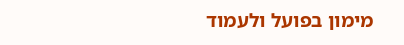מימון בפועל ולעמוד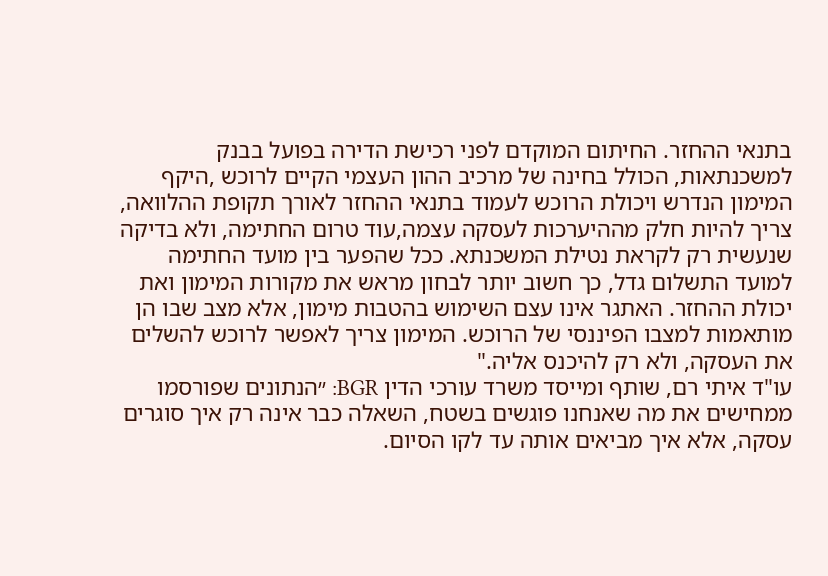בתנאי ההחזר. החיתום המוקדם לפני רכישת הדירה בפועל בבנק למשכנתאות, הכולל בחינה של מרכיב ההון העצמי הקיים לרוכש ,היקף המימון הנדרש ויכולת הרוכש לעמוד בתנאי ההחזר לאורך תקופת ההלוואה, צריך להיות חלק מההיערכות לעסקה עצמה,עוד טרום החתימה, ולא בדיקה שנעשית רק לקראת נטילת המשכנתא. ככל שהפער בין מועד החתימה למועד התשלום גדל, כך חשוב יותר לבחון מראש את מקורות המימון ואת יכולת ההחזר. האתגר אינו עצם השימוש בהטבות מימון, אלא מצב שבו הן מותאמות למצבו הפיננסי של הרוכש. המימון צריך לאפשר לרוכש להשלים את העסקה, ולא רק להיכנס אליה."
עו"ד איתי רם, שותף ומייסד משרד עורכי הדין BGR: ״הנתונים שפורסמו ממחישים את מה שאנחנו פוגשים בשטח, השאלה כבר אינה רק איך סוגרים עסקה, אלא איך מביאים אותה עד לקו הסיום.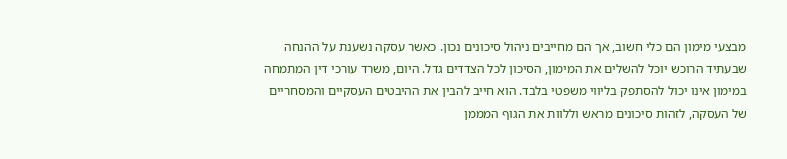מבצעי מימון הם כלי חשוב, אך הם מחייבים ניהול סיכונים נכון. כאשר עסקה נשענת על ההנחה שבעתיד הרוכש יוכל להשלים את המימון, הסיכון לכל הצדדים גדל. היום, משרד עורכי דין המתמחה במימון אינו יכול להסתפק בליווי משפטי בלבד. הוא חייב להבין את ההיבטים העסקיים והמסחריים של העסקה, לזהות סיכונים מראש וללוות את הגוף המממן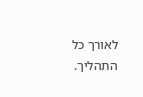לאורך כל התהליך.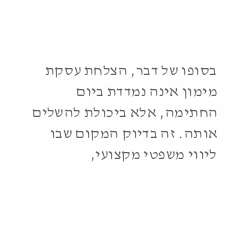בסופו של דבר, הצלחת עסקת מימון אינה נמדדת ביום החתימה, אלא ביכולת להשלים אותה. זה בדיוק המקום שבו ליווי משפטי מקצועי,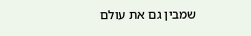שמבין גם את עולם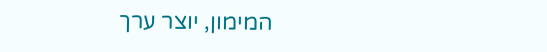המימון, יוצר ערך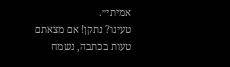אמיתי״.
טעינו? נתקן! אם מצאתם טעות בכתבה, נשמח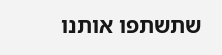שתשתפו אותנו